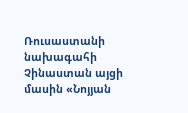Ռուսաստանի նախագահի Չինաստան այցի մասին «Նոյյան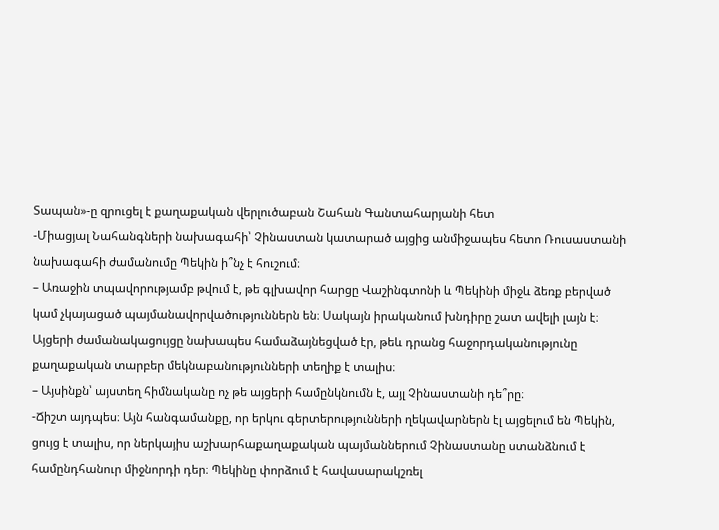Տապան»-ը զրուցել է քաղաքական վերլուծաբան Շահան Գանտահարյանի հետ
-Միացյալ Նահանգների նախագահի՝ Չինաստան կատարած այցից անմիջապես հետո Ռուսաստանի նախագահի ժամանումը Պեկին ի՞նչ է հուշում։
– Առաջին տպավորությամբ թվում է, թե գլխավոր հարցը Վաշինգտոնի և Պեկինի միջև ձեռք բերված կամ չկայացած պայմանավորվածություններն են։ Սակայն իրականում խնդիրը շատ ավելի լայն է։ Այցերի ժամանակացույցը նախապես համաձայնեցված էր, թեև դրանց հաջորդականությունը քաղաքական տարբեր մեկնաբանությունների տեղիք է տալիս։
– Այսինքն՝ այստեղ հիմնականը ոչ թե այցերի համընկնումն է, այլ Չինաստանի դե՞րը։
-Ճիշտ այդպես։ Այն հանգամանքը, որ երկու գերտերությունների ղեկավարներն էլ այցելում են Պեկին, ցույց է տալիս, որ ներկայիս աշխարհաքաղաքական պայմաններում Չինաստանը ստանձնում է համընդհանուր միջնորդի դեր։ Պեկինը փորձում է հավասարակշռել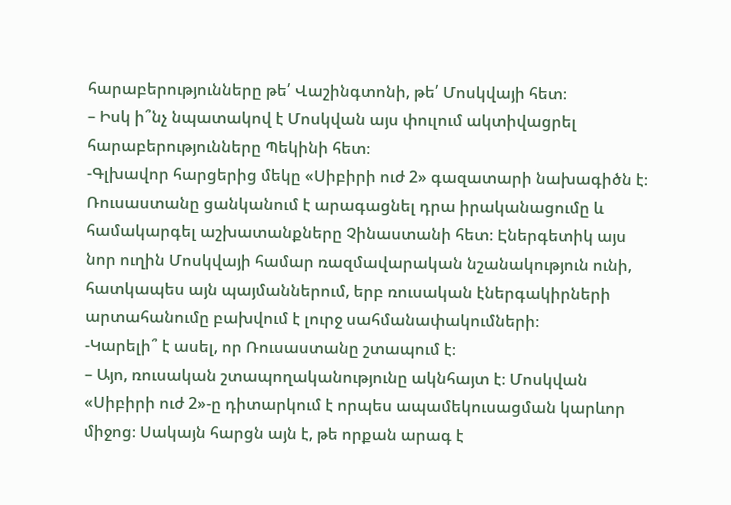հարաբերությունները թե՛ Վաշինգտոնի, թե՛ Մոսկվայի հետ։
– Իսկ ի՞նչ նպատակով է Մոսկվան այս փուլում ակտիվացրել հարաբերությունները Պեկինի հետ։
-Գլխավոր հարցերից մեկը «Սիբիրի ուժ 2» գազատարի նախագիծն է։ Ռուսաստանը ցանկանում է արագացնել դրա իրականացումը և համակարգել աշխատանքները Չինաստանի հետ։ Էներգետիկ այս նոր ուղին Մոսկվայի համար ռազմավարական նշանակություն ունի, հատկապես այն պայմաններում, երբ ռուսական էներգակիրների արտահանումը բախվում է լուրջ սահմանափակումների։
-Կարելի՞ է ասել, որ Ռուսաստանը շտապում է։
– Այո, ռուսական շտապողականությունը ակնհայտ է։ Մոսկվան «Սիբիրի ուժ 2»-ը դիտարկում է որպես ապամեկուսացման կարևոր միջոց։ Սակայն հարցն այն է, թե որքան արագ է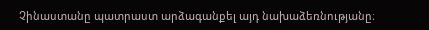Չինաստանը պատրաստ արձագանքել այդ նախաձեռնությանը։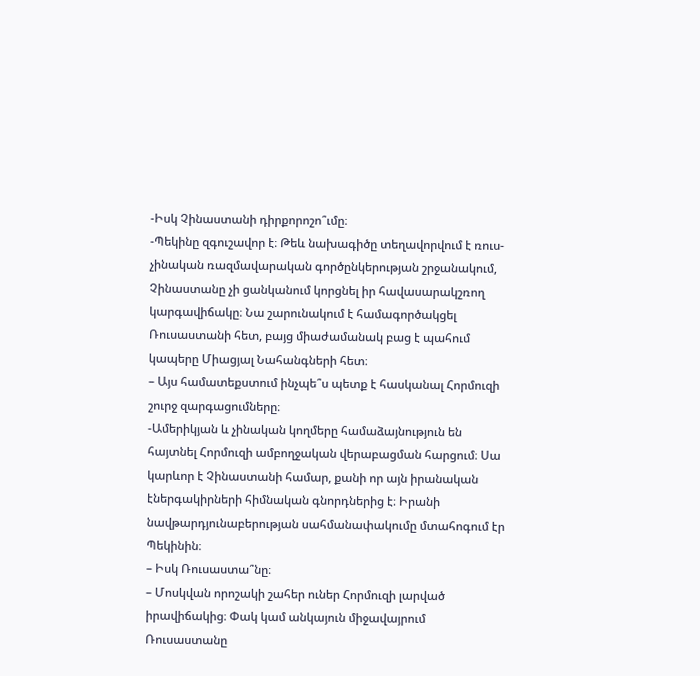-Իսկ Չինաստանի դիրքորոշո՞ւմը։
-Պեկինը զգուշավոր է։ Թեև նախագիծը տեղավորվում է ռուս-չինական ռազմավարական գործընկերության շրջանակում, Չինաստանը չի ցանկանում կորցնել իր հավասարակշռող կարգավիճակը։ Նա շարունակում է համագործակցել Ռուսաստանի հետ, բայց միաժամանակ բաց է պահում կապերը Միացյալ Նահանգների հետ։
– Այս համատեքստում ինչպե՞ս պետք է հասկանալ Հորմուզի շուրջ զարգացումները։
-Ամերիկյան և չինական կողմերը համաձայնություն են հայտնել Հորմուզի ամբողջական վերաբացման հարցում։ Սա կարևոր է Չինաստանի համար, քանի որ այն իրանական էներգակիրների հիմնական գնորդներից է։ Իրանի նավթարդյունաբերության սահմանափակումը մտահոգում էր Պեկինին։
– Իսկ Ռուսաստա՞նը։
– Մոսկվան որոշակի շահեր ուներ Հորմուզի լարված իրավիճակից։ Փակ կամ անկայուն միջավայրում Ռուսաստանը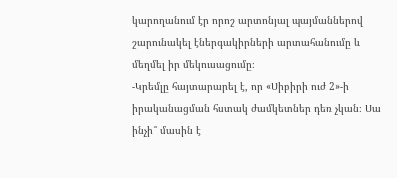կարողանում էր որոշ արտոնյալ պայմաններով շարունակել էներգակիրների արտահանումը և մեղմել իր մեկուսացումը։
-Կրեմլը հայտարարել է, որ «Սիբիրի ուժ 2»-ի իրականացման հստակ ժամկետներ դեռ չկան։ Սա ինչի՞ մասին է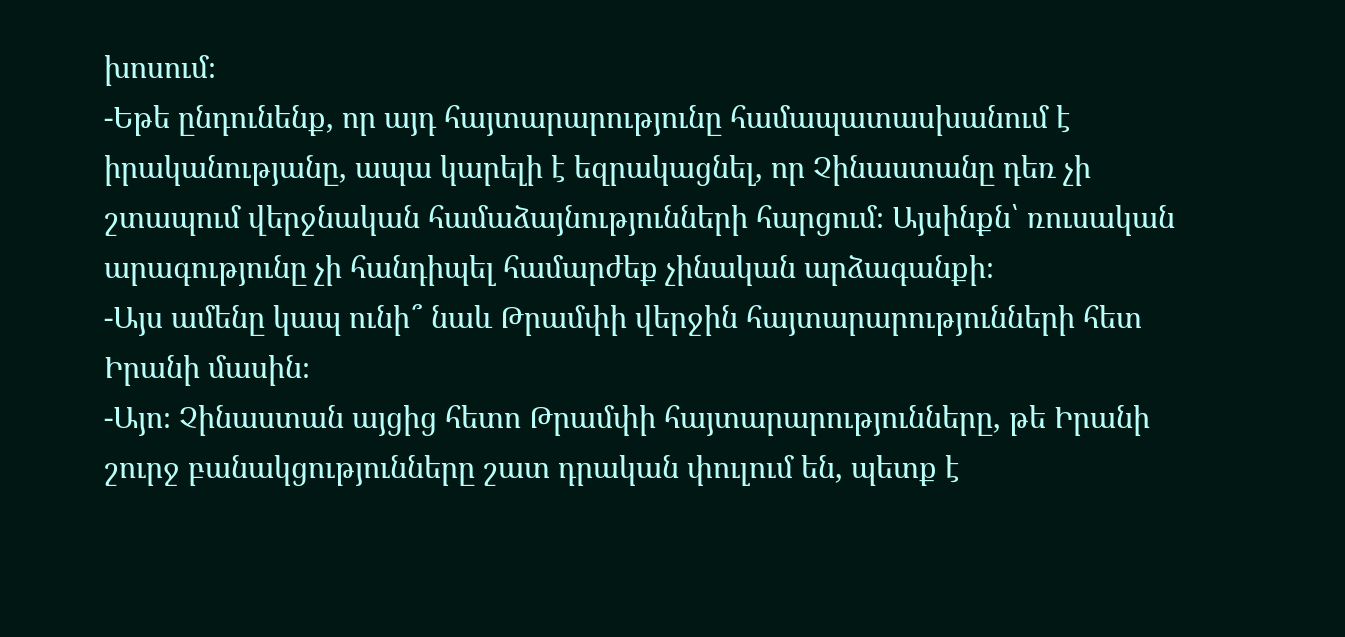խոսում։
-Եթե ընդունենք, որ այդ հայտարարությունը համապատասխանում է իրականությանը, ապա կարելի է եզրակացնել, որ Չինաստանը դեռ չի շտապում վերջնական համաձայնությունների հարցում։ Այսինքն՝ ռուսական արագությունը չի հանդիպել համարժեք չինական արձագանքի։
-Այս ամենը կապ ունի՞ նաև Թրամփի վերջին հայտարարությունների հետ Իրանի մասին։
-Այո։ Չինաստան այցից հետո Թրամփի հայտարարությունները, թե Իրանի շուրջ բանակցությունները շատ դրական փուլում են, պետք է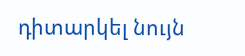դիտարկել նույն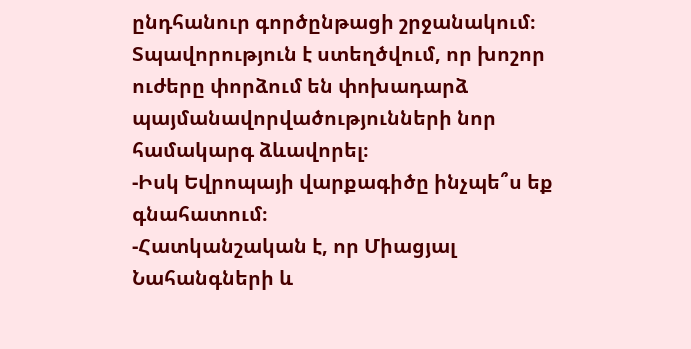ընդհանուր գործընթացի շրջանակում։ Տպավորություն է ստեղծվում, որ խոշոր ուժերը փորձում են փոխադարձ պայմանավորվածությունների նոր համակարգ ձևավորել։
-Իսկ Եվրոպայի վարքագիծը ինչպե՞ս եք գնահատում։
-Հատկանշական է, որ Միացյալ Նահանգների և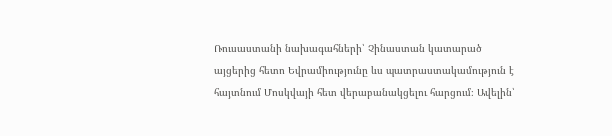Ռուսաստանի նախագահների՝ Չինաստան կատարած այցերից հետո Եվրամիությունը ևս պատրաստակամություն է հայտնում Մոսկվայի հետ վերաբանակցելու հարցում։ Ավելին՝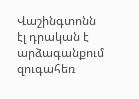Վաշինգտոնն էլ դրական է արձագանքում զուգահեռ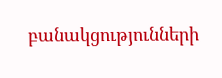բանակցությունների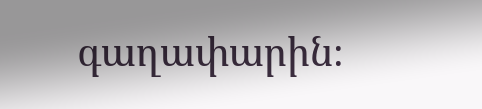գաղափարին։